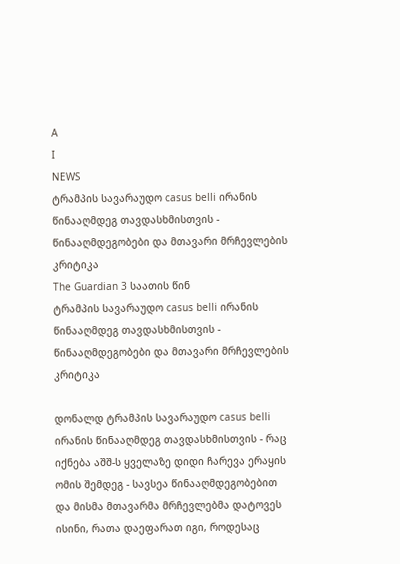A
I
NEWS
ტრამპის სავარაუდო casus belli ირანის წინააღმდეგ თავდასხმისთვის - წინააღმდეგობები და მთავარი მრჩევლების კრიტიკა
The Guardian 3 საათის წინ
ტრამპის სავარაუდო casus belli ირანის წინააღმდეგ თავდასხმისთვის - წინააღმდეგობები და მთავარი მრჩევლების კრიტიკა

დონალდ ტრამპის სავარაუდო casus belli ირანის წინააღმდეგ თავდასხმისთვის - რაც იქნება აშშ-ს ყველაზე დიდი ჩარევა ერაყის ომის შემდეგ - სავსეა წინააღმდეგობებით და მისმა მთავარმა მრჩევლებმა დატოვეს ისინი, რათა დაეფარათ იგი, როდესაც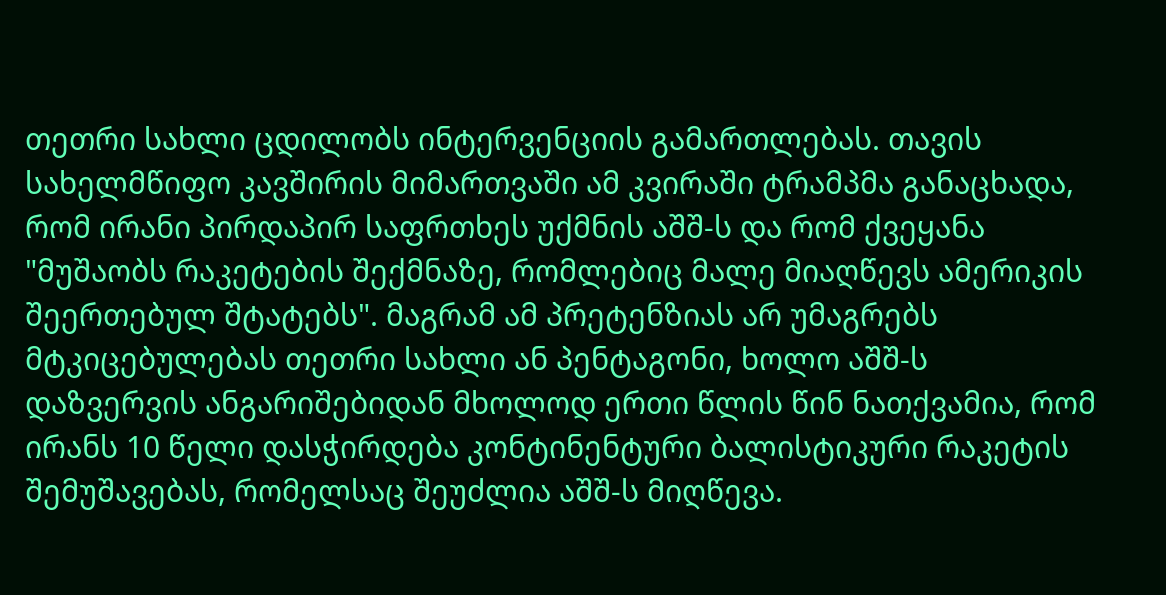თეთრი სახლი ცდილობს ინტერვენციის გამართლებას. თავის სახელმწიფო კავშირის მიმართვაში ამ კვირაში ტრამპმა განაცხადა, რომ ირანი პირდაპირ საფრთხეს უქმნის აშშ-ს და რომ ქვეყანა "მუშაობს რაკეტების შექმნაზე, რომლებიც მალე მიაღწევს ამერიკის შეერთებულ შტატებს". მაგრამ ამ პრეტენზიას არ უმაგრებს მტკიცებულებას თეთრი სახლი ან პენტაგონი, ხოლო აშშ-ს დაზვერვის ანგარიშებიდან მხოლოდ ერთი წლის წინ ნათქვამია, რომ ირანს 10 წელი დასჭირდება კონტინენტური ბალისტიკური რაკეტის შემუშავებას, რომელსაც შეუძლია აშშ-ს მიღწევა.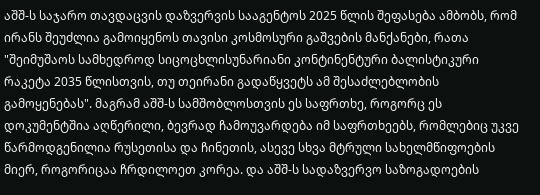აშშ-ს საჯარო თავდაცვის დაზვერვის სააგენტოს 2025 წლის შეფასება ამბობს, რომ ირანს შეუძლია გამოიყენოს თავისი კოსმოსური გაშვების მანქანები, რათა "შეიმუშაოს სამხედროდ სიცოცხლისუნარიანი კონტინენტური ბალისტიკური რაკეტა 2035 წლისთვის, თუ თეირანი გადაწყვეტს ამ შესაძლებლობის გამოყენებას". მაგრამ აშშ-ს სამშობლოსთვის ეს საფრთხე, როგორც ეს დოკუმენტშია აღწერილი, ბევრად ჩამოუვარდება იმ საფრთხეებს, რომლებიც უკვე წარმოდგენილია რუსეთისა და ჩინეთის, ასევე სხვა მტრული სახელმწიფოების მიერ, როგორიცაა ჩრდილოეთ კორეა. და აშშ-ს სადაზვერვო საზოგადოების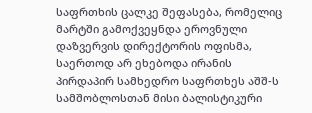საფრთხის ცალკე შეფასება, რომელიც მარტში გამოქვეყნდა ეროვნული დაზვერვის დირექტორის ოფისმა, საერთოდ არ ეხებოდა ირანის პირდაპირ სამხედრო საფრთხეს აშშ-ს სამშობლოსთან მისი ბალისტიკური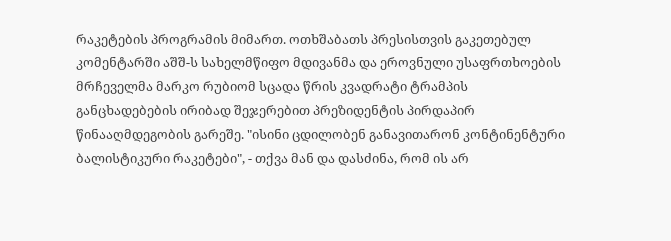რაკეტების პროგრამის მიმართ. ოთხშაბათს პრესისთვის გაკეთებულ კომენტარში აშშ-ს სახელმწიფო მდივანმა და ეროვნული უსაფრთხოების მრჩეველმა მარკო რუბიომ სცადა წრის კვადრატი ტრამპის განცხადებების ირიბად შეჯერებით პრეზიდენტის პირდაპირ წინააღმდეგობის გარეშე. "ისინი ცდილობენ განავითარონ კონტინენტური ბალისტიკური რაკეტები", - თქვა მან და დასძინა, რომ ის არ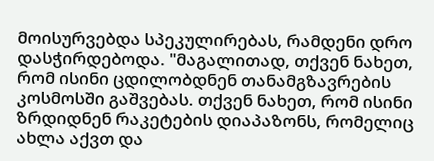მოისურვებდა სპეკულირებას, რამდენი დრო დასჭირდებოდა. "მაგალითად, თქვენ ნახეთ, რომ ისინი ცდილობდნენ თანამგზავრების კოსმოსში გაშვებას. თქვენ ნახეთ, რომ ისინი ზრდიდნენ რაკეტების დიაპაზონს, რომელიც ახლა აქვთ და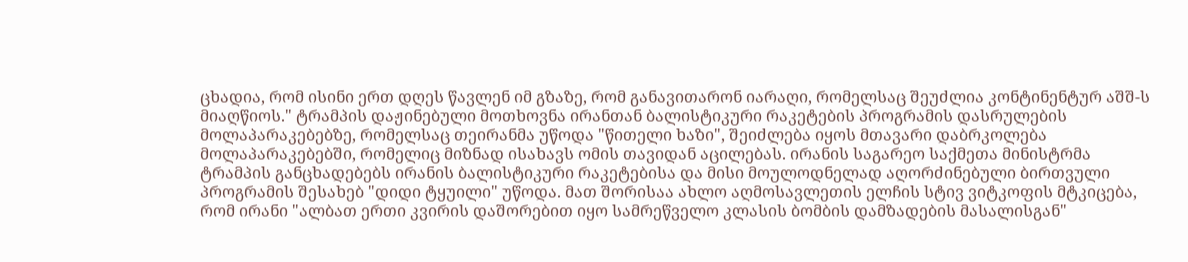ცხადია, რომ ისინი ერთ დღეს წავლენ იმ გზაზე, რომ განავითარონ იარაღი, რომელსაც შეუძლია კონტინენტურ აშშ-ს მიაღწიოს." ტრამპის დაჟინებული მოთხოვნა ირანთან ბალისტიკური რაკეტების პროგრამის დასრულების მოლაპარაკებებზე, რომელსაც თეირანმა უწოდა "წითელი ხაზი", შეიძლება იყოს მთავარი დაბრკოლება მოლაპარაკებებში, რომელიც მიზნად ისახავს ომის თავიდან აცილებას. ირანის საგარეო საქმეთა მინისტრმა ტრამპის განცხადებებს ირანის ბალისტიკური რაკეტებისა და მისი მოულოდნელად აღორძინებული ბირთვული პროგრამის შესახებ "დიდი ტყუილი" უწოდა. მათ შორისაა ახლო აღმოსავლეთის ელჩის სტივ ვიტკოფის მტკიცება, რომ ირანი "ალბათ ერთი კვირის დაშორებით იყო სამრეწველო კლასის ბომბის დამზადების მასალისგან"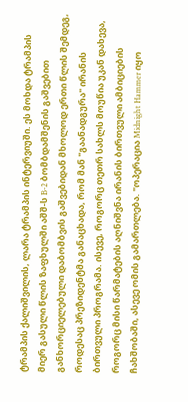ტრამპის ქალიშვილის, ლარა ტრამპის ინტერვიუში. ეს მოხდა ტრამპის მიერ გასული წლის ზაფხულში აშშ-ს B-2 ბომბდამშენის გაშვებით განხორციელებული დაბომბვის გაშვებიდან მხოლოდ ერთი წლის შემდეგ, როდესაც პრეზიდენტმა განაცხადა, რომ მან "გაანადგურა" ირანის ბირთვული პროგრამა. ისევე, როგორც თეთრ სახლს მოუწია უკან დახევა, როგორც მისი წარმატების აღნიშვნა ირანის ბირთვული ამბიციების ჩახშობაში, ასევე ომის გამართლება. "ოპერაცია Midnight Hammer იყო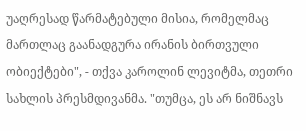უაღრესად წარმატებული მისია, რომელმაც მართლაც გაანადგურა ირანის ბირთვული ობიექტები", - თქვა კაროლინ ლევიტმა, თეთრი სახლის პრესმდივანმა. "თუმცა, ეს არ ნიშნავს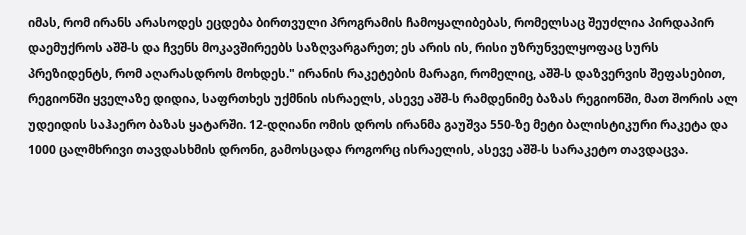იმას, რომ ირანს არასოდეს ეცდება ბირთვული პროგრამის ჩამოყალიბებას, რომელსაც შეუძლია პირდაპირ დაემუქროს აშშ-ს და ჩვენს მოკავშირეებს საზღვარგარეთ; ეს არის ის, რისი უზრუნველყოფაც სურს პრეზიდენტს, რომ აღარასდროს მოხდეს." ირანის რაკეტების მარაგი, რომელიც, აშშ-ს დაზვერვის შეფასებით, რეგიონში ყველაზე დიდია, საფრთხეს უქმნის ისრაელს, ასევე აშშ-ს რამდენიმე ბაზას რეგიონში, მათ შორის ალ უდეიდის საჰაერო ბაზას ყატარში. 12-დღიანი ომის დროს ირანმა გაუშვა 550-ზე მეტი ბალისტიკური რაკეტა და 1000 ცალმხრივი თავდასხმის დრონი, გამოსცადა როგორც ისრაელის, ასევე აშშ-ს სარაკეტო თავდაცვა.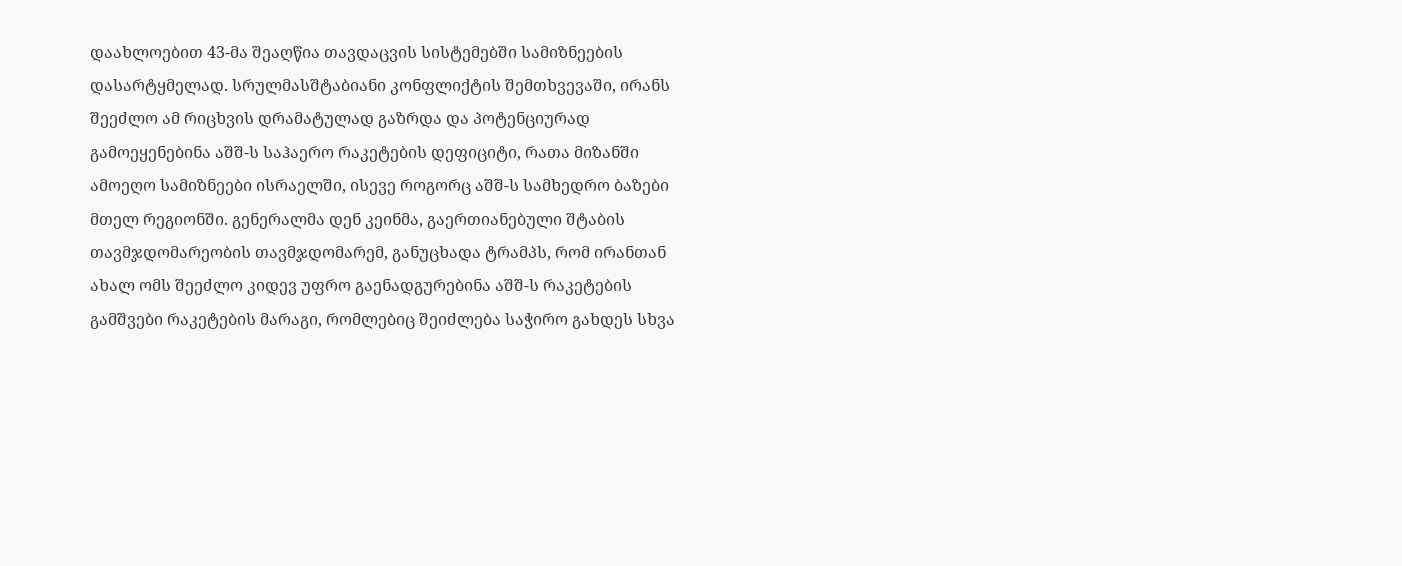დაახლოებით 43-მა შეაღწია თავდაცვის სისტემებში სამიზნეების დასარტყმელად. სრულმასშტაბიანი კონფლიქტის შემთხვევაში, ირანს შეეძლო ამ რიცხვის დრამატულად გაზრდა და პოტენციურად გამოეყენებინა აშშ-ს საჰაერო რაკეტების დეფიციტი, რათა მიზანში ამოეღო სამიზნეები ისრაელში, ისევე როგორც აშშ-ს სამხედრო ბაზები მთელ რეგიონში. გენერალმა დენ კეინმა, გაერთიანებული შტაბის თავმჯდომარეობის თავმჯდომარემ, განუცხადა ტრამპს, რომ ირანთან ახალ ომს შეეძლო კიდევ უფრო გაენადგურებინა აშშ-ს რაკეტების გამშვები რაკეტების მარაგი, რომლებიც შეიძლება საჭირო გახდეს სხვა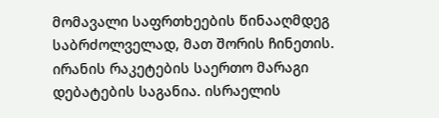მომავალი საფრთხეების წინააღმდეგ საბრძოლველად, მათ შორის ჩინეთის. ირანის რაკეტების საერთო მარაგი დებატების საგანია. ისრაელის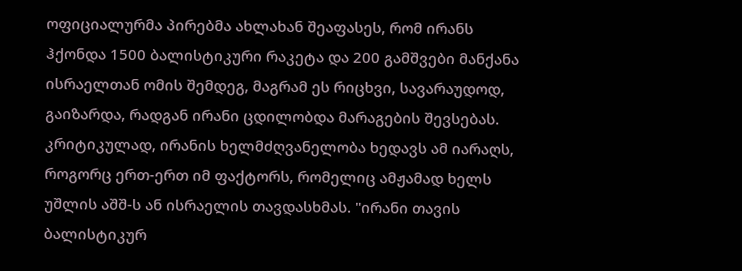ოფიციალურმა პირებმა ახლახან შეაფასეს, რომ ირანს ჰქონდა 1500 ბალისტიკური რაკეტა და 200 გამშვები მანქანა ისრაელთან ომის შემდეგ, მაგრამ ეს რიცხვი, სავარაუდოდ, გაიზარდა, რადგან ირანი ცდილობდა მარაგების შევსებას. კრიტიკულად, ირანის ხელმძღვანელობა ხედავს ამ იარაღს, როგორც ერთ-ერთ იმ ფაქტორს, რომელიც ამჟამად ხელს უშლის აშშ-ს ან ისრაელის თავდასხმას. "ირანი თავის ბალისტიკურ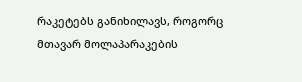რაკეტებს განიხილავს, როგორც მთავარ მოლაპარაკების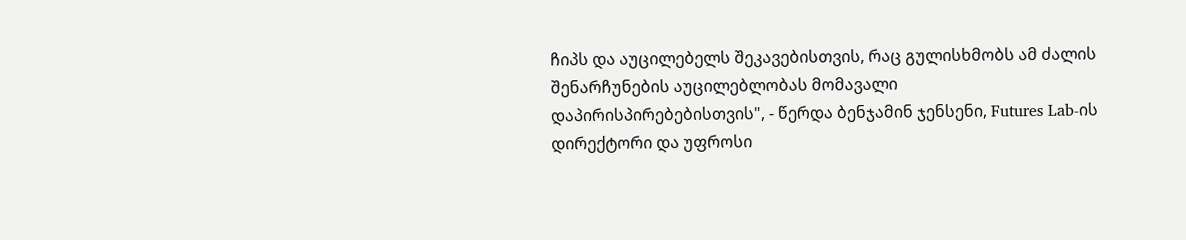ჩიპს და აუცილებელს შეკავებისთვის, რაც გულისხმობს ამ ძალის შენარჩუნების აუცილებლობას მომავალი დაპირისპირებებისთვის", - წერდა ბენჯამინ ჯენსენი, Futures Lab-ის დირექტორი და უფროსი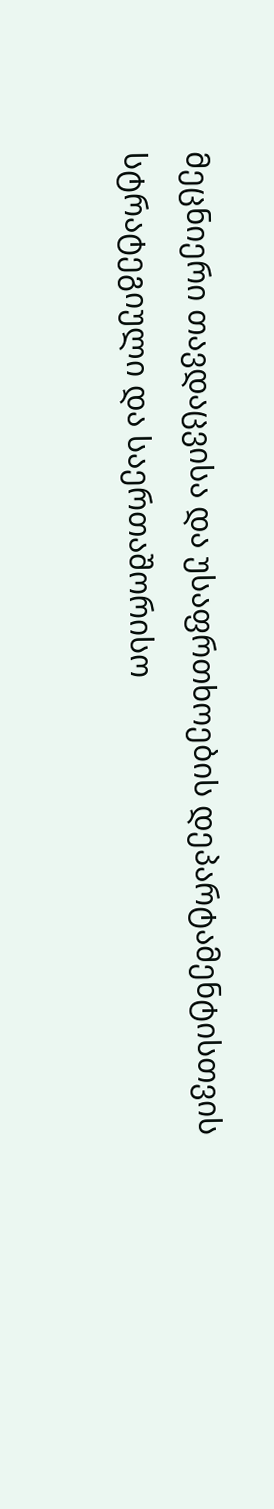მეცნიერი თავდაცვისა და უსაფრთხოების დეპარტამენტისთვის სტრატეგიული და საერთაშორისო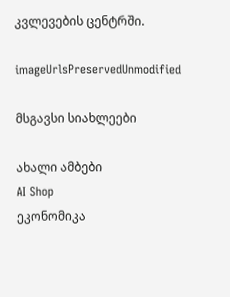კვლევების ცენტრში.

imageUrlsPreservedUnmodified

მსგავსი სიახლეები

ახალი ამბები
AI Shop
ეკონომიკა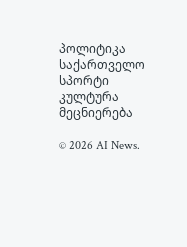პოლიტიკა
საქართველო
სპორტი
კულტურა
მეცნიერება

© 2026 AI News.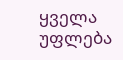ყველა უფლება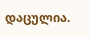დაცულია.